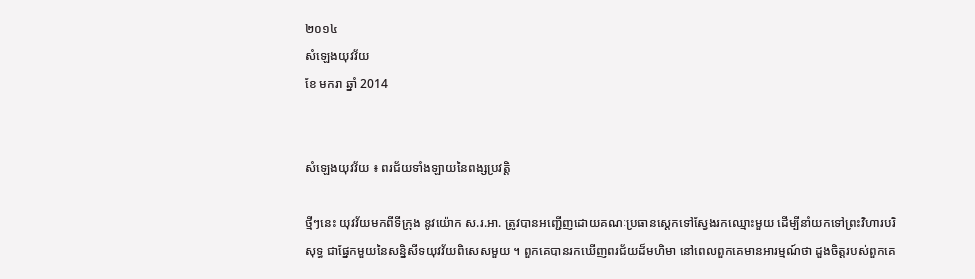២០១៤
សំឡេងយុវវ័យ
ខែ មករា ឆ្នាំ 2014


សំឡេងយុវវ័យ ៖ ពរជ័យទាំងឡាយនៃពង្សប្រវត្តិ

ថ្មីៗនេះ យុវវ័យមកពីទីក្រុង នូវយ៉ោក ស.រ.អា. ត្រូវបានអញ្ជើញដោយគណៈប្រធានស្ដេកទៅស្វែងរកឈ្មោះមួយ ដើម្បីនាំយកទៅព្រះវិហារបរិសុទ្ធ ជាផ្នែកមួយនៃសន្និសីទយុវវ័យពិសេសមួយ ។ ពួកគេបានរកឃើញពរជ័យដ៏មហិមា នៅពេលពួកគេមានអារម្មណ៍ថា ដួងចិត្តរបស់ពួកគេ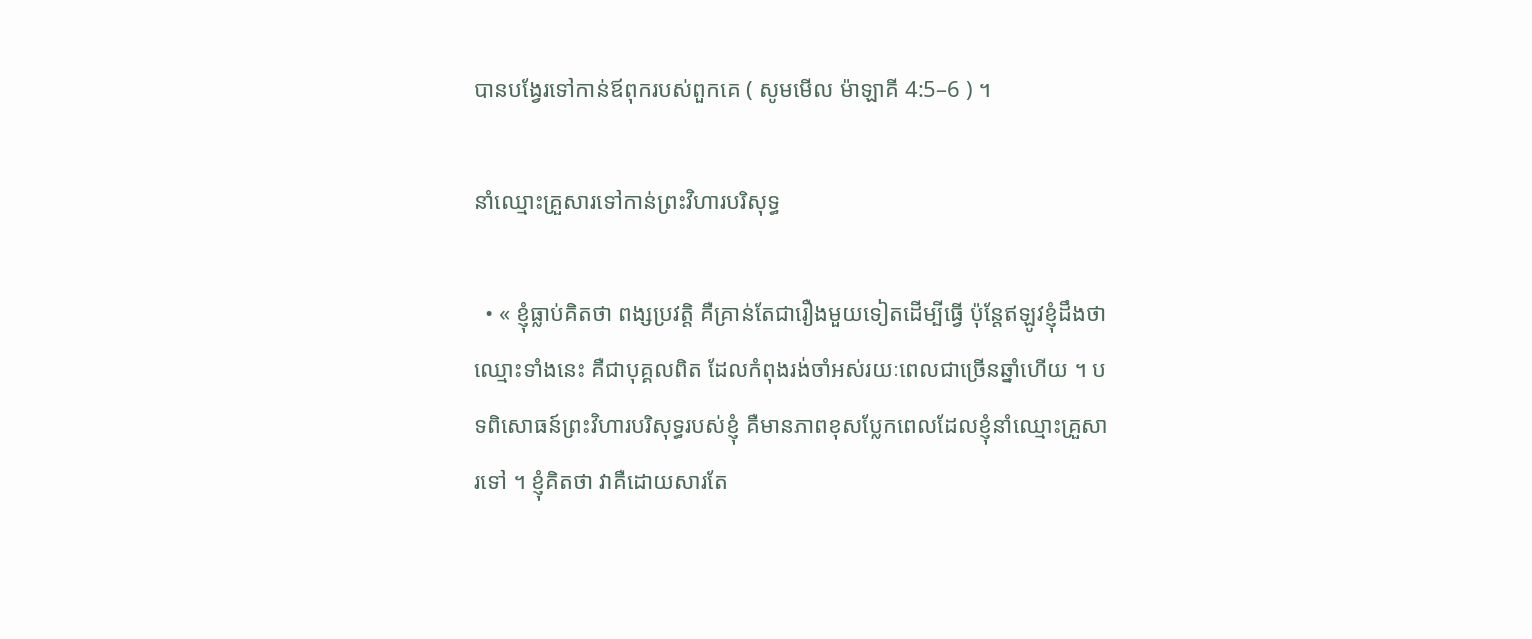បានបង្វែរទៅកាន់ឪពុករបស់ពួកគេ ( សូមមើល ម៉ាឡាគី 4:5–6 ) ។

នាំឈ្មោះគ្រួសារទៅកាន់ព្រះវិហារបរិសុទ្ធ

  • « ខ្ញុំធ្លាប់គិតថា ពង្សប្រវត្តិ គឺគ្រាន់តែជារឿងមួយទៀតដើម្បីធ្វើ ប៉ុន្តែឥឡូវខ្ញុំដឹងថា ឈ្មោះទាំងនេះ គឺជាបុគ្គលពិត ដែលកំពុងរង់ចាំអស់រយៈពេលជាច្រើនឆ្នាំហើយ ។ បទពិសោធន៍ព្រះវិហារបរិសុទ្ធរបស់ខ្ញុំ គឺមានភាពខុសប្លែកពេលដែលខ្ញុំនាំឈ្មោះគ្រួសារទៅ ។ ខ្ញុំគិតថា វាគឺដោយសារតែ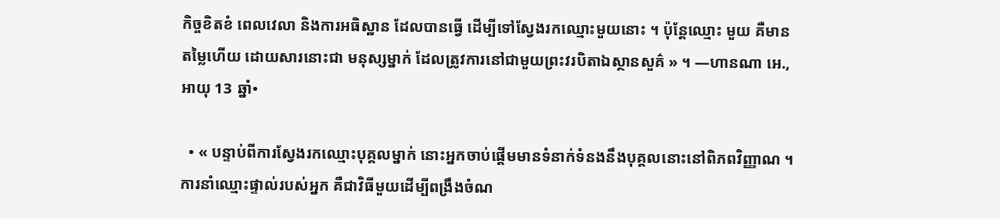កិច្ចខិតខំ ពេលវេលា និងការអធិស្ឋាន ដែលបានធ្វើ ដើម្បីទៅស្វែងរកឈ្មោះមួយនោះ ។ ប៉ុន្តែឈ្មោះ មួយ គឺមានតម្លៃហើយ ដោយសារនោះជា មនុស្សម្នាក់ ដែលត្រូវការនៅជាមួយព្រះវរបិតាឯស្ថានសួគ៌ » ។ —ហានណា អេ., អាយុ 13 ឆ្នាំ•

  • « បន្ទាប់ពីការស្វែងរកឈ្មោះបុគ្គលម្នាក់ នោះអ្នកចាប់ផ្ដើមមានទំនាក់ទំនងនឹងបុគ្គលនោះនៅពិភពវិញ្ញាណ ។ ការនាំឈ្មោះផ្ទាល់របស់អ្នក គឺជាវិធីមួយដើម្បីពង្រឹងចំណ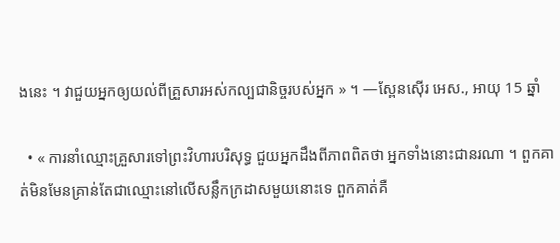ងនេះ ។ វាជួយអ្នកឲ្យយល់ពីគ្រួសារអស់កល្បជានិច្ចរបស់អ្នក » ។ —ស្ពែនស៊ើរ អេស., អាយុ 15 ឆ្នាំ

  • « ការនាំឈ្មោះគ្រួសារទៅព្រះវិហារបរិសុទ្ធ ជួយអ្នកដឹងពីភាពពិតថា អ្នកទាំងនោះជានរណា ។ ពួកគាត់មិនមែនគ្រាន់តែជាឈ្មោះនៅលើសន្លឹកក្រដាសមួយនោះទេ ពួកគាត់គឺ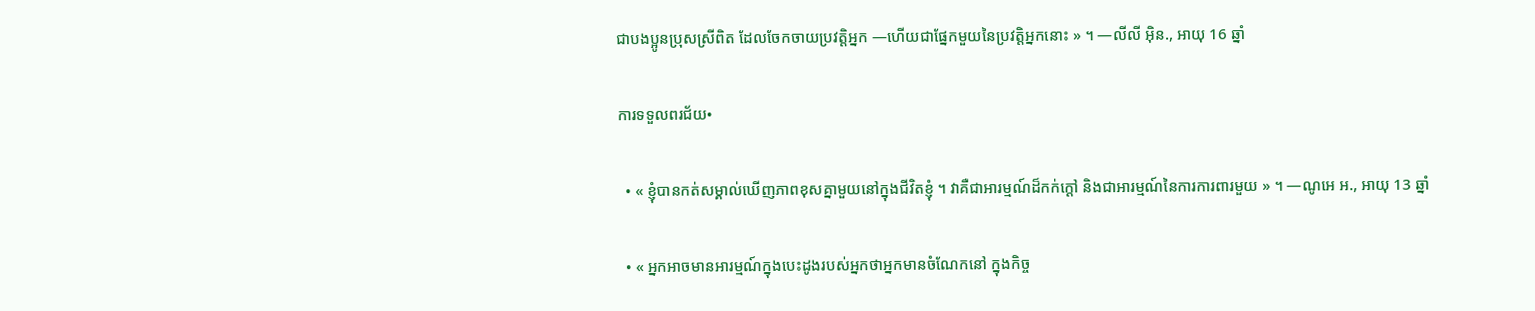ជាបងប្អូនប្រុសស្រីពិត ដែលចែកចាយប្រវត្តិអ្នក —ហើយជាផ្នែកមួយនៃប្រវត្តិអ្នកនោះ » ។ —លីលី អ៊ិន., អាយុ 16 ឆ្នាំ

ការទទួលពរជ័យ•

  • « ខ្ញុំបានកត់សម្គាល់ឃើញភាពខុសគ្នាមួយនៅក្នុងជីវិតខ្ញុំ ។ វាគឺជាអារម្មណ៍ដ៏កក់ក្ដៅ និងជាអារម្មណ៍នៃការការពារមួយ » ។ —ណូអេ អ., អាយុ 13 ឆ្នាំ

  • « អ្នកអាចមានអារម្មណ៍ក្នុងបេះដូងរបស់អ្នកថាអ្នកមានចំណែកនៅ ក្នុងកិច្ច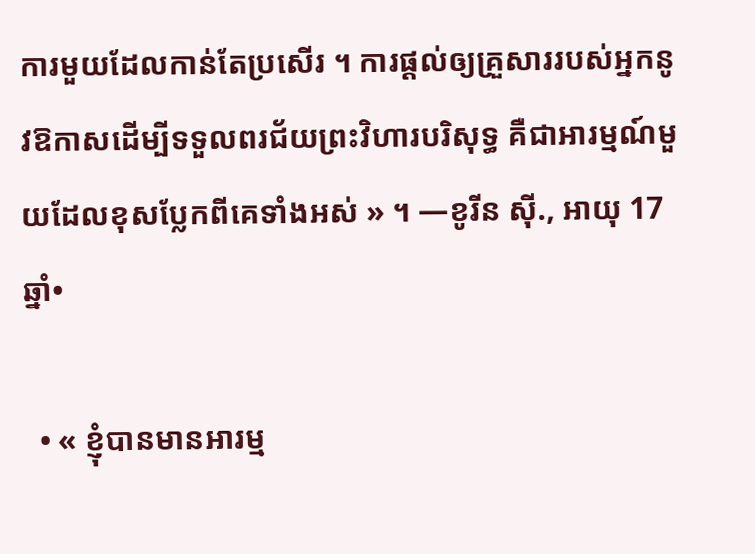ការមួយដែលកាន់តែប្រសើរ ។ ការផ្ដល់ឲ្យគ្រួសាររបស់អ្នកនូវឱកាសដើម្បីទទួលពរជ័យព្រះវិហារបរិសុទ្ធ គឺជាអារម្មណ៍មួយដែលខុសប្លែកពីគេទាំងអស់ » ។ —ខូរីន ស៊ី., អាយុ 17 ឆ្នាំ•

  • « ខ្ញុំបានមានអារម្ម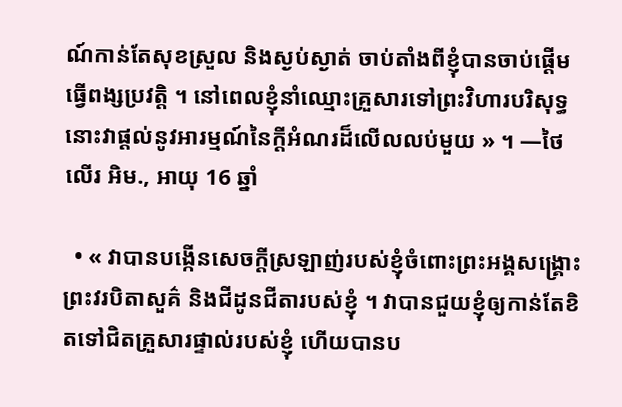ណ៍កាន់តែសុខស្រួល និងស្ងប់ស្ងាត់ ចាប់តាំងពីខ្ញុំបានចាប់ផ្ដើមធ្វើពង្សប្រវត្តិ ។ នៅពេលខ្ញុំនាំឈ្មោះគ្រួសារទៅព្រះវិហារបរិសុទ្ធ នោះវាផ្ដល់នូវអារម្មណ៍នៃក្ដីអំណរដ៏លើលលប់មួយ » ។ —ថៃលើរ អិម., អាយុ 16 ឆ្នាំ

  • « វាបានបង្កើនសេចក្ដីស្រឡាញ់របស់ខ្ញុំចំពោះព្រះអង្គសង្គ្រោះ ព្រះវរបិតាសួគ៌ និងជីដូនជីតារបស់ខ្ញុំ ។ វាបានជួយខ្ញុំឲ្យកាន់តែខិតទៅជិតគ្រួសារផ្ទាល់របស់ខ្ញុំ ហើយបានប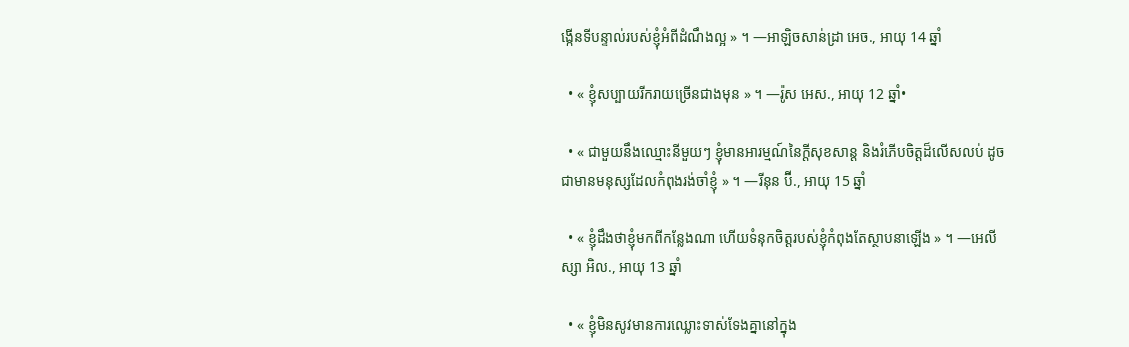ង្កើនទីបន្ទាល់របស់ខ្ញុំអំពីដំណឹងល្អ » ។ —អាឡិចសាន់ដ្រា អេច., អាយុ 14 ឆ្នាំ

  • « ខ្ញុំសប្បាយរីករាយច្រើនជាងមុន » ។ —រ៉ូស អេស., អាយុ 12 ឆ្នាំ•

  • « ជាមួយនឹងឈ្មោះនីមួយៗ ខ្ញុំមានអារម្មណ៍នៃក្ដីសុខសាន្ដ និងរំភើបចិត្តដ៏លើសលប់ ដូចជាមានមនុស្សដែលកំពុងរង់ចាំខ្ញុំ » ។ —រីនុន ប៊ី., អាយុ 15 ឆ្នាំ

  • « ខ្ញុំដឹងថាខ្ញុំមកពីកន្លែងណា ហើយទំនុកចិត្តរបស់ខ្ញុំកំពុងតែស្ថាបនាឡើង » ។ —អេលីស្សា អិល., អាយុ 13 ឆ្នាំ

  • « ខ្ញុំមិនសូវមានការឈ្លោះទាស់ទែងគ្នានៅក្នុង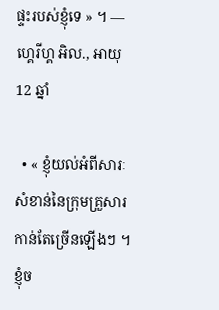ផ្ទះរបស់ខ្ញុំទេ » ។ —ហ្គេរីហ្គ អិល., អាយុ 12 ឆ្នាំ

  • « ខ្ញុំយល់អំពីសារៈសំខាន់នៃក្រុមគ្រួសារកាន់តែច្រើនឡើងៗ ។ ខ្ញុំច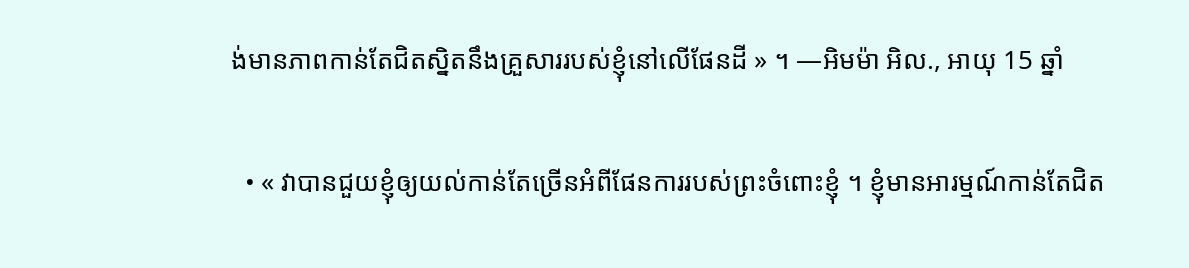ង់មានភាពកាន់តែជិតស្និតនឹងគ្រួសាររបស់ខ្ញុំនៅលើផែនដី » ។ —អិមម៉ា អិល., អាយុ 15 ឆ្នាំ

  • « វាបានជួយខ្ញុំឲ្យយល់កាន់តែច្រើនអំពីផែនការរបស់ព្រះចំពោះខ្ញុំ ។ ខ្ញុំមានអារម្មណ៍កាន់តែជិត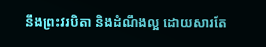នឹងព្រះវរបិតា និងដំណឹងល្អ ដោយសារតែ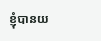ខ្ញុំបានយ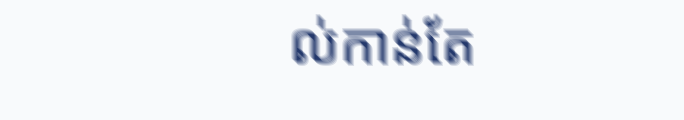ល់កាន់តែ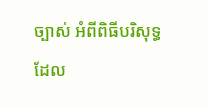ច្បាស់ អំពីពិធីបរិសុទ្ធដែល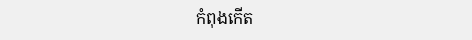កំពុងកើត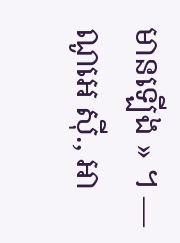មានឡើង » ។ —ណូអេ ស៊ី., អា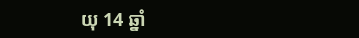យុ 14 ឆ្នាំ